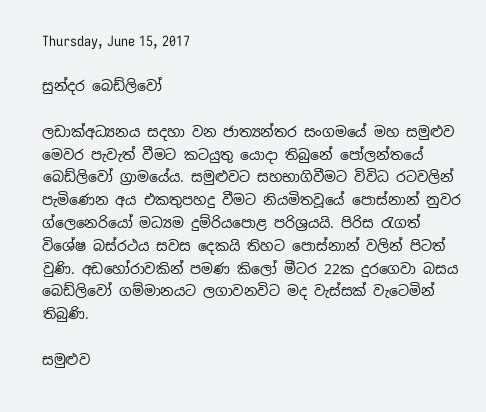Thursday, June 15, 2017

සුන්දර බෙඩ්ලිවෝ

ලඩාක්අධ්‍යනය සදහා වන ජාත්‍යන්තර සංගමයේ මහ සමුළුව මෙවර පැවැත් වීමට කටයුතු යොදා තිබුනේ පෝලන්තයේ බෙඩ්ලිවෝ ග්‍රාමයේය. සමුළුවට සහභාගිවීමට විවිධ රටවලින් පැමිණෙන අය එකතුපහදු වීමට නියමිතවූයේ පොස්නාන් නුවර ග්ලෙනෙරියෝ මධ්‍යම දුම්රියපොළ පරිශ්‍රයයි. පිරිස රැගත් විශේෂ බස්රථය සවස දෙකයි තිහට පොස්නාන් වලින් පිටත් වුණි. අඩහෝරාවකින් පමණ කිලෝ මීටර 22ක දුරගෙවා බසය බෙඩ්ලිවෝ ගම්මානයට ලගාවනවිට මද වැස්සක් වැටෙමින් තිබුණි.

සමුළුව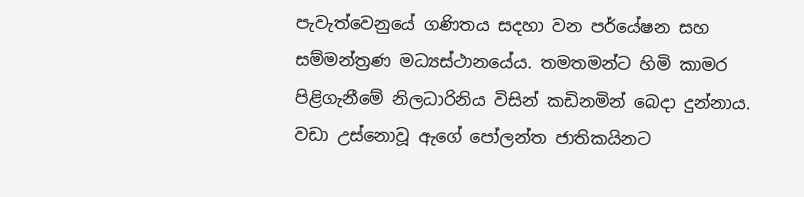පැවැත්වෙනුයේ ගණිතය සදහා වන පර්යේෂන සහ සම්මන්ත්‍රණ මධ්‍යස්ථානයේය. තමතමන්ට හිමි කාමර පිළිගැනීමේ නිලධාරිනිය විසින් කඩිනමින් බෙදා දුන්නාය. වඩා උස්නොවූ ඇගේ පෝලන්ත ජාතිකයිනට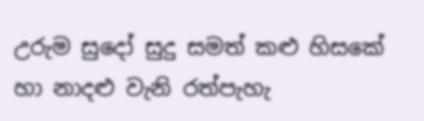උරුම සුදෝ සුදු සමත් කළු හිසකේ හා නාදළු වැනි රත්පැහැ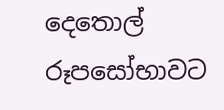දෙතොල් රූපසෝභාවට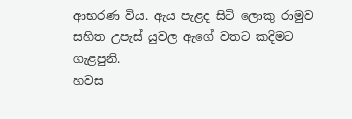ආභරණ විය. ඇය පැළද සිටි ලොකු රාමුව සහිත උපැස් යුවල ඇගේ වතට කදිමට ගැළපුනි.
හවස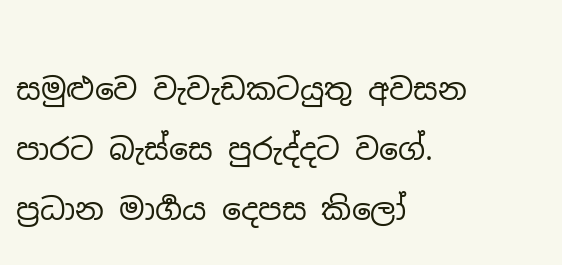සමුළු‍වෙ වැවැඩකටයුතු අවසන පාරට බැස්සෙ පුරුද්දට වගේ. ප්‍රධාන මාර්‍ගය දෙපස කිලෝ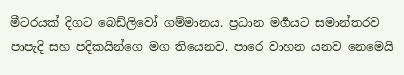මීටරයක් දිගට බෙඩ්ලිවෝ ගම්මානය. ප්‍රධාන මර්‍ගයට සමාන්තරව පාපැදි සහ පදිකයින්ගෙ මග තියෙනව. පාරෙ වාහන යනව නෙමෙයි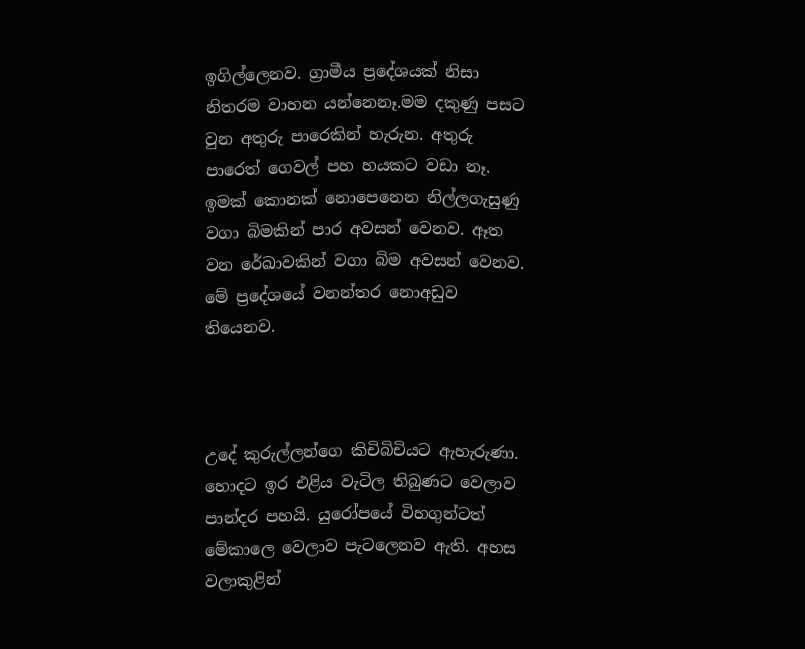ඉගිල්ලෙනව. ග්‍රාමීය ප්‍රදේශයක් නිසා නිතරම වාහන යන්නෙනෑ.මම දකුණු පසට වුන අතුරු පාරෙකින් හැරුන. අතුරු පාරෙත් ගෙවල් පහ හයකට වඩා නෑ. ඉමක් කොනක් නොපෙනෙන නිල්ලගැසුණු වගා බිමකින් පාර අවසන් වෙනව. ඈත වන රේඛාවකින් වගා බිම අවසන් වෙනව. මේ ප්‍රදේශයේ වනන්තර නොඅඩුව තියෙනව.



උදේ කුරුල්ලන්ගෙ කිචිබිචියට ඇහැරුණා. හොදට ඉර එළිය වැටිල තිබුණට වෙලාව පාන්දර පහයි. යුරෝපයේ විහගුන්ටත් මේකාලෙ වෙලාව පැටලෙනව ඇති. අහස වලාකුළින්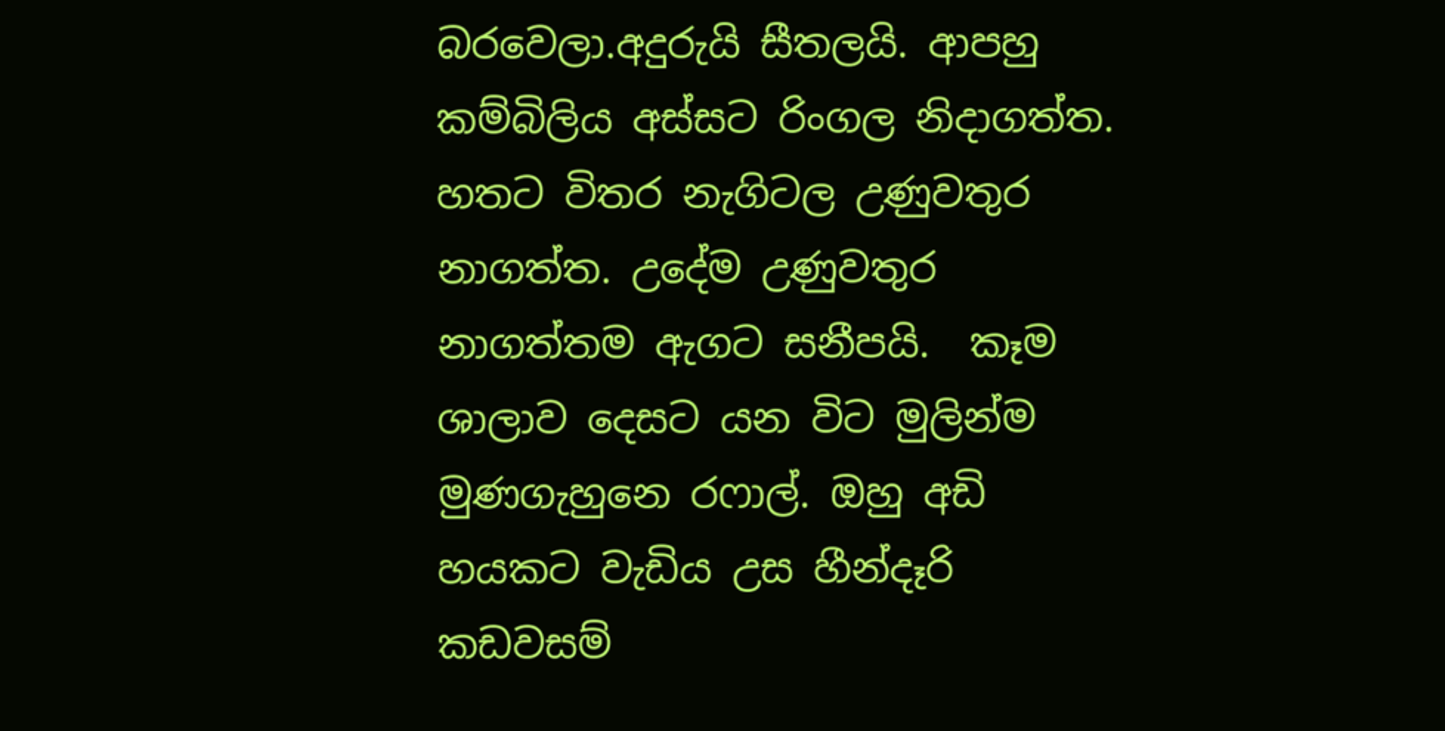බරවෙලා.අදුරුයි සීතලයි. ආපහු කම්බිලිය අස්සට රිංගල නිදාගත්ත.  හතට විතර නැගිටල උණුවතුර නාගත්ත. උදේම උණුවතුර නාගත්තම ඇගට සනීපයි.  කෑම ශාලාව දෙසට යන විට මුලින්ම මුණගැහුනෙ රෆාල්. ඔහු අඩි හයකට වැඩිය උස හීන්දෑරි කඩවසම්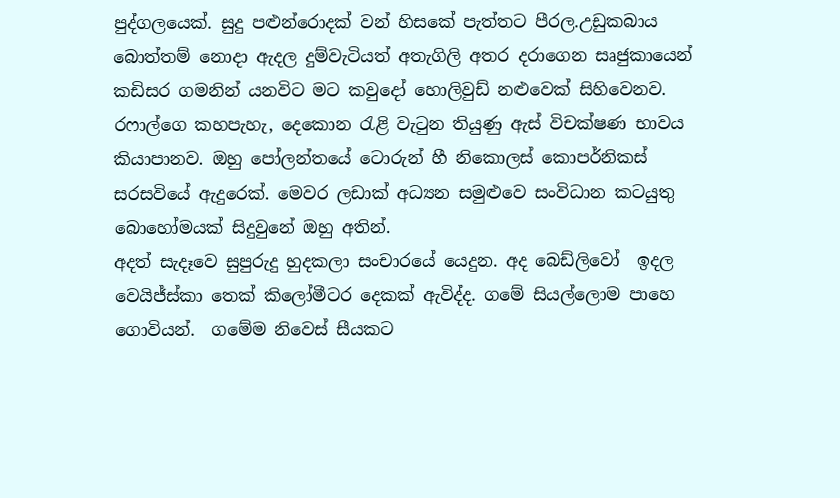පුද්ගලයෙක්. සුදු පළුන්රොදක් වන් හිසකේ පැත්තට පීරල.උඩුකබාය බොත්තම් නොදා ඇදල දුම්වැටියත් අතැගිලි අතර දරාගෙන සෘජුකායෙන් කඩිසර ගමනින් යනවිට මට කවුදෝ හොලිවුඩ් නළුවෙක් සිහිවෙනව. රෆාල්ගෙ කහපැහැ, දෙකොන රැළි වැටුන තියුණු ඇස් විචක්ෂණ භාවය කියාපානව. ඔහු පෝලන්තයේ ටොරුන් හී නිකොලස් කොපර්නිකස් සරසවියේ ඇදුරෙක්. මෙවර ලඩාක් අධ්‍යන සමුළුවෙ සංවිධාන කටයුතු බොහෝමයක් සිදුවුනේ ඔහු අතින්.
අදත් සැදෑවෙ සුපුරුදු හුදකලා සංචාරයේ යෙදුන. අද බෙඩ්ලිවෝ  ඉදල වෙයිජ්ස්කා තෙක් කිලෝමීටර දෙකක් ඇවිද්ද. ගමේ සියල්ලොම පාහෙ ගොවියන්.  ගමේම නිවෙස් සීයකට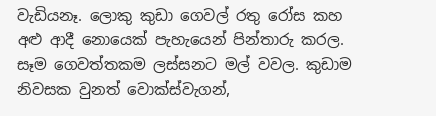වැඩියනෑ. ලොකු කුඩා ගෙවල් රතු රෝස කහ අළු ආදී නොයෙක් පැහැයෙන් පින්තාරු කරල. සෑම ගෙවත්තකම ලස්සනට මල් වවල. කුඩාම නිවසක වුනත් වොක්ස්වැගන්,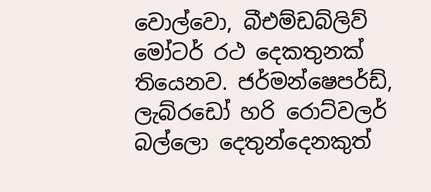වොල්වො, බීඑම්ඩබ්ලිව් මෝටර් රථ දෙකතුනක් තියෙනව. ජර්මන්ෂෙපර්ඩ්, ලැබ්රඩෝ හරි රොට්වලර් බල්ලො දෙතුන්දෙනකුත්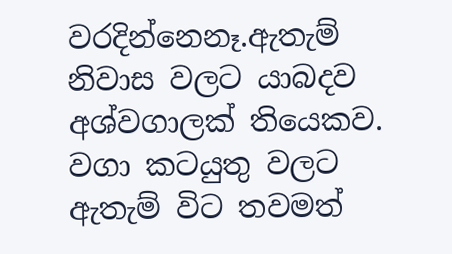වරදින්නෙනෑ.ඇතැම් නිවාස වලට යාබදව අශ්වගාලක් තියෙකව. වගා කටයුතු වලට ඇතැම් විට තවමත්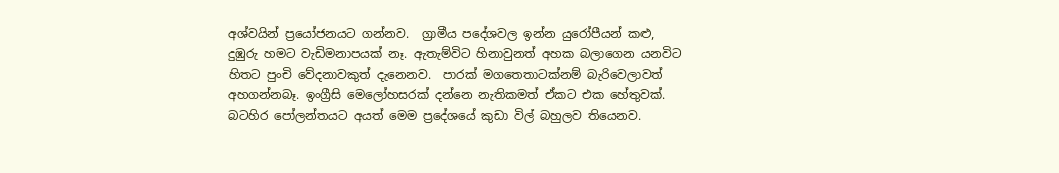අශ්වයින් ප්‍රයෝජනයට ගන්නව.  ග්‍රාමීය පදේශවල ඉන්න යුරෝපීයන් කළු, දුඹුරු හමට වැඩිමනාපයක් නෑ. ඇතැම්විට හිනාවුනත් අහක බලාගෙන යනවිට හිතට පුංචි වේදනාවකුත් දැනෙනව.  පාරක් මගතෙතාටක්නම් බැරිවෙලාවත් අහගන්නබෑ. ඉංග්‍රීසි මෙලෝහසරක් දන්නෙ නැතිකමත් ඒකට එක හේතුවක්. බටහිර පෝලන්තයට අයත් මෙම ප්‍රදේශයේ කුඩා විල් බහුලව තියෙනව.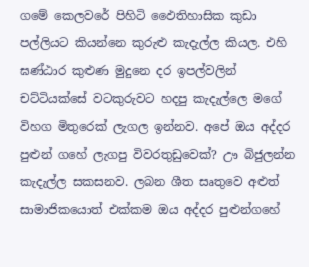ගමේ කෙලවරේ පිහිටි ඵෛතිහාසික කුඩා පල්ලියට කියන්නෙ කුරුළු කැදැල්ල කියල. එහි ඝණ්ඨාර කුළුණ මුදුනෙ දර ඉපල්වලින් චට්ටියක්සේ වටකුරුවට හදපු කැදැල්ලෙ මගේ විහග මිතුරෙක් ලැගල ඉන්නව. අපේ ඔය අද්දර පුළුන් ගහේ ලැගපු විවරතුඩුවෙක්? ඌ බිජුලන්න කැදැල්ල සකසනව. ලබන ශීත සෘතුවෙ අළුත් සාමාජිකයොත් එක්කම ඔය අද්දර පුළුන්ගහේ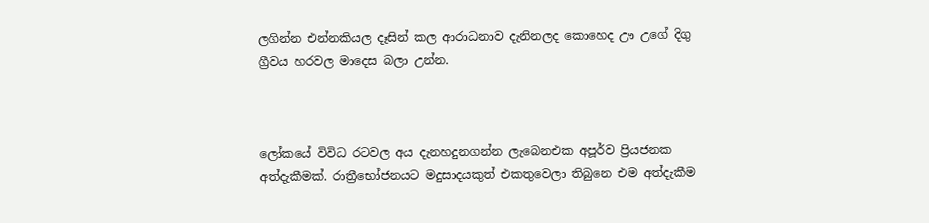ලගින්න එන්නකියල දෑසින් කල ආරාධනාව දැනිනලද කොහෙද ඌ උගේ දිගු ග්‍රීවය හරවල මාදෙස බලා උන්න.



ලෝකයේ විවිධ රටවල අය දැනහදුනගන්න ලැබෙනඑක අපූර්ව ප්‍රියජනක අත්දැකීමක්. රාත්‍රීභෝජනයට මදුසාදයකුත් එකතුවෙලා තිබුනෙ එම අත්දැකීම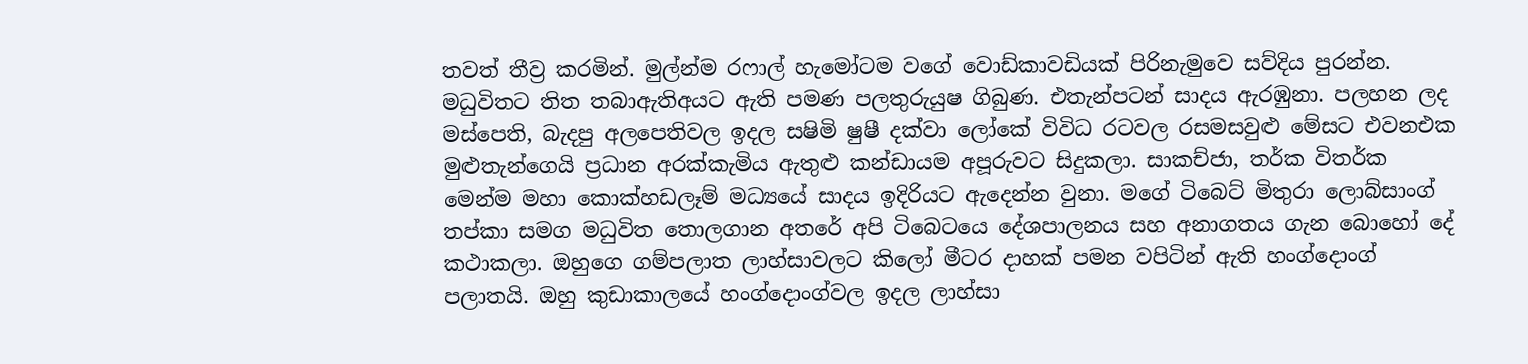තවත් තීව්‍ර කරමින්. මුල්න්ම රෆාල් හැමෝටම වගේ වොඩ්කාවඩියක් පිරිනැමුවෙ සව්දිය පුරන්න. මධුවිතට තිත තබාඇතිඅයට ඇති පමණ පලතුරුයුෂ ගිබුණ. එතැන්පටන් සාදය ඇරඹුනා. පලහන ලද මස්පෙති, බැදපු අලපෙතිවල ඉදල සෂිමි ෂුෂී දක්වා ලෝකේ විවිධ රටවල රසමසවුළු මේසට එවනඑක මුළුතැන්ගෙයි ප්‍රධාන අරක්කැමිය ඇතුළු කන්ඩායම අපූරුවට සිදුකලා. සාකච්ජා, තර්ක විතර්ක මෙන්ම මහා කොක්හඩලෑම් මධ්‍යයේ සාදය ඉදිරියට ඇදෙන්න වුනා. මගේ ටිබෙට් මිතුරා ලොබ්සාංග් තප්කා සමග මධුවිත තොලගාන අතරේ අපි ටිබෙටයෙ දේශපාලනය සහ අනාගතය ගැන බොහෝ දේ කථාකලා. ඔහුගෙ ගම්පලාත ලාහ්සාවලට කිලෝ මීටර දාහක් පමන වපිටින් ඇති හංග්දොංග් පලාතයි. ඔහු කුඩාකාලයේ හංග්දොංග්වල ඉදල ලාහ්සා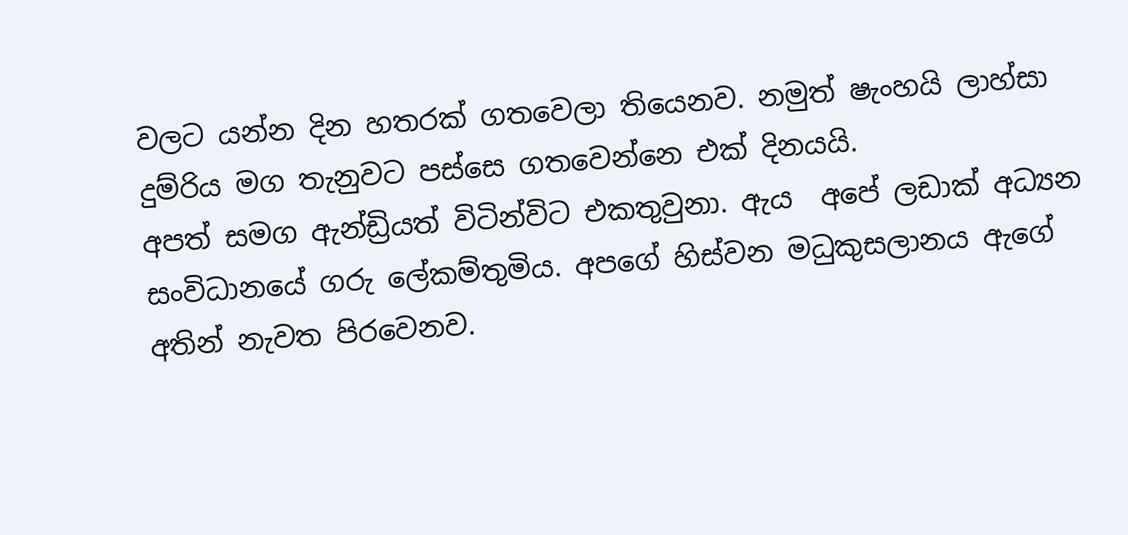වලට යන්න දින හතරක් ගතවෙලා තියෙනව. නමුත් ෂැංහයි ලාහ්සා දුම්රිය මග තැනුවට පස්සෙ ගතවෙන්නෙ එක් දිනයයි.
අපත් සමග ඇන්ඩ්‍රියත් විටින්විට එකතුවුනා. ඇය  අපේ ලඩාක් අධ්‍යන සංවිධානයේ ගරු ලේකම්තුමිය. අපගේ හිස්වන මධුකුසලානය ඇගේ අතින් නැවත පිරවෙනව.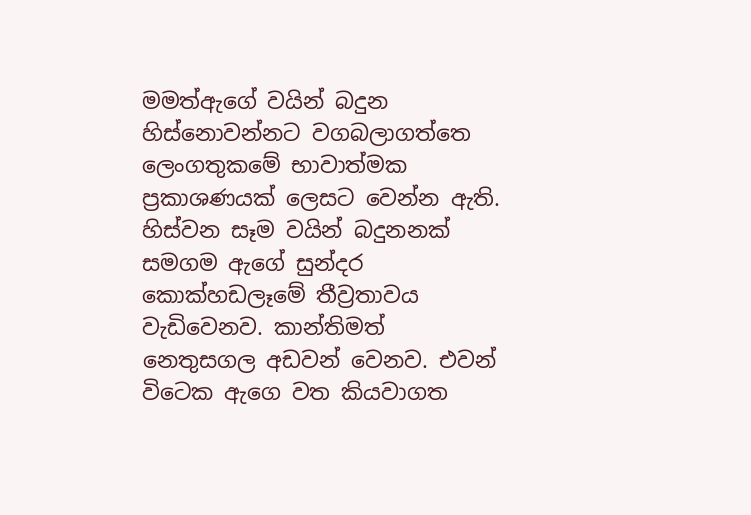මමත්ඇගේ වයින් බදුන හිස්නොවන්නට වගබලාගත්තෙ ලෙංගතුකමේ භාවාත්මක ප්‍රකාශණයක් ලෙසට වෙන්න ඇති. හිස්වන සෑම වයින් බදුනනක් සමගම ඇගේ සුන්දර කොක්හඩලෑමේ තීව්‍රතාවය වැඩිවෙනව. කාන්තිමත් නෙතුසගල අඩවන් වෙනව. එවන් විටෙක ඇගෙ වත කියවාගත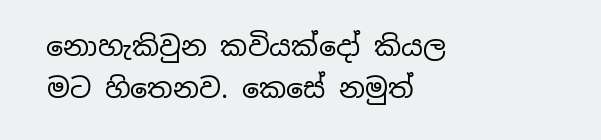නොහැකිවුන කවියක්දෝ කියල මට හිතෙනව. කෙසේ නමුත්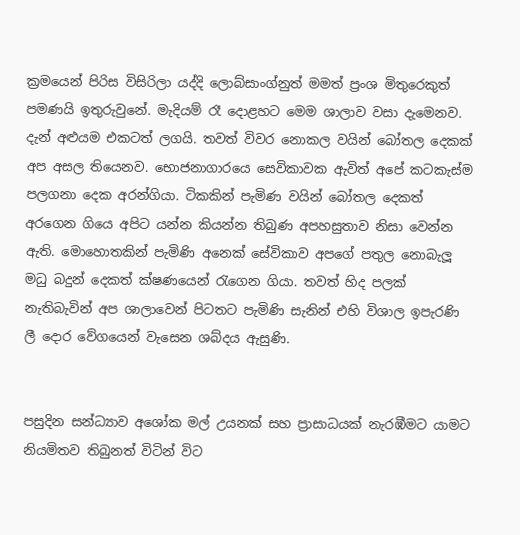ක්‍රමයෙන් පිරිස විසිරිලා යද්දි ලොබ්සාංග්නුත් මමත් ප්‍රංශ මිතුරෙකුත් පමණයි ඉතුරුවුනේ. මැදියම් රෑ දොළහට මෙම ශාලාව වසා දැමෙනව. දැන් අළුයම එකටත් ලගයි. තවත් විවර නොකල වයින් ‍බෝතල දෙකක් අප අසල තියෙනව. භොජනාගාරයෙ සෙවිකාවක ඇවිත් අපේ කටකැස්ම පලගනා දෙක අරන්ගියා. ටිකකින් පැමිණ වයින් බෝතල දෙකත් අරගෙන ගියෙ අපිට යන්න කියන්න තිබුණ අපහසුතාව නිසා වෙන්න ඇති. මොහොතකින් පැමිණි අනෙක් සේවිකාව අපගේ පතුල නොබැලූ මධු බදුන් දෙකත් ක්ෂණයෙන් රැගෙන ගියා. තවත් හිද පලක් නැතිබැවින් අප ශාලාවෙන් පිටතට පැමිණි සැනින් එහි විශාල ඉපැරණි ලී දොර වේගයෙන් වැසෙන ශබ්දය ඇසුණි.


පසුදින සන්ධ්‍යාව අශෝක මල් උයනක් සහ ප්‍රාසාධයක් නැරඹීමට යාමට නියමිතව තිබුනත් විටින් විට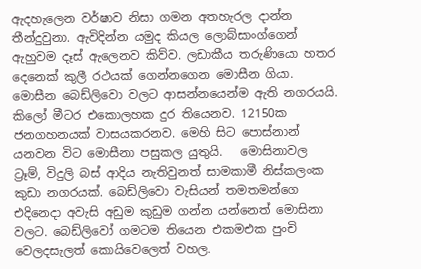ඇදහැලෙන වර්ෂාව නිසා ගමන අතහැරල දාන්න තීන්දුවුනා. ඇවිදින්න යමුද කියල ලොබ්සාංග්ගෙන් ඇහුවම දෑස් ඇලෙනව කිව්ව. ලඩාකීය තරුණියො හතර දෙනෙක් කුලී රථයක් ගෙන්නගෙන මොසීන ගියා. මොසීන බෙඩ්ලිවො වලට ආසන්නයෙන්ම ඇති නගරයයි. කිලෝ මීටර එකොලහක දුර තියෙනව. 12150ක ජනගහනයක් වාසයකරනව. මෙහි සිට පොස්නාන් යනවන විට මොසීනා පසුකල යුතුයි.   මොසිනාවල ට්‍රෑම්, විදුලි බස් ආදිය නැතිවුනත් සාමකාමී නිස්කලංක කුඩා නගරයක්. බෙඩ්ලිවො වැසියන් තමතමන්ගෙ එදිනෙදා අවැසි අඩුම කුඩුම ගන්න යන්නෙත් මොසිනා වලට. බෙඩ්ලිවෝ ගමටම තියෙන එකමඑක පුංචි වෙලදසැලත් කොයිවෙලෙත් වහල.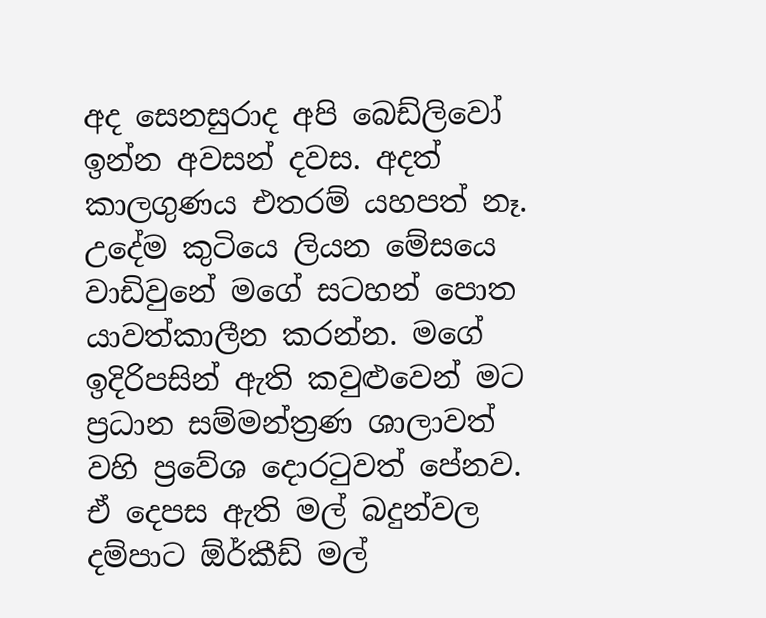අද සෙනසුරාද අපි බෙඩ්ලිවෝ ඉන්න අවසන් දවස. අදත් කාලගුණය එතරම් යහපත් නෑ.  උදේම කුටියෙ ලියන මේසයෙ වාඩිවුනේ මගේ සටහන් පොත යාවත්කාලීන කරන්න. මගේ ඉදිරිපසින් ඇති කවුළුවෙන් මට ප්‍රධාන සම්මන්ත්‍රණ ශාලාවත් වහි ප්‍රවේශ දොරටුවත් පේනව. ඒ දෙපස ඇති මල් බදුන්වල දම්පාට ඕර්කීඩ් මල්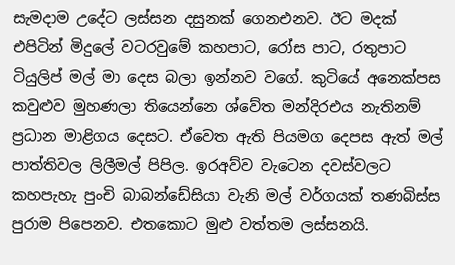සැමදාම උදේට ලස්සන දසුනක් ගෙනඑනව. ඊට මදක් එපිටින් මිදුලේ වටරවුමේ කහපාට, රෝස පාට, රතුපාට ටියුලිප් මල් මා දෙස බලා ඉන්නව වගේ. කුටියේ අනෙක්පස කවුළුව මුහණලා තියෙන්නෙ ශ්වේත මන්දිරඑය නැතිනම් ප්‍රධාන මාළිගය දෙසට. ඒවෙත ඇති පියමග දෙපස ඇත් මල් පාත්තිවල ලිලීමල් පිපිල. ඉරඅව්ව වැටෙන දවස්වලට කහපැහැ පුංචි බාබන්ඩේසියා වැනි මල් වර්ගයක් තණබිස්ස පුරාම පිපෙනව. එතකොට මුළු වත්තම ලස්සනයි.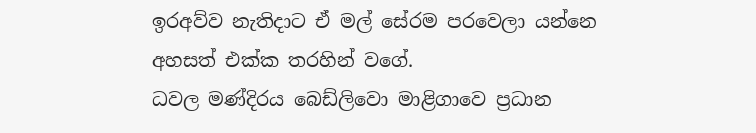ඉරඅව්ව නැතිදාට ඒ මල් සේරම පරවෙලා යන්නෙ අහසත් එක්ක තරහින් වගේ.
ධවල මණ්දිරය බෙඩ්ලිවො මාළිගාවෙ ප්‍රධාන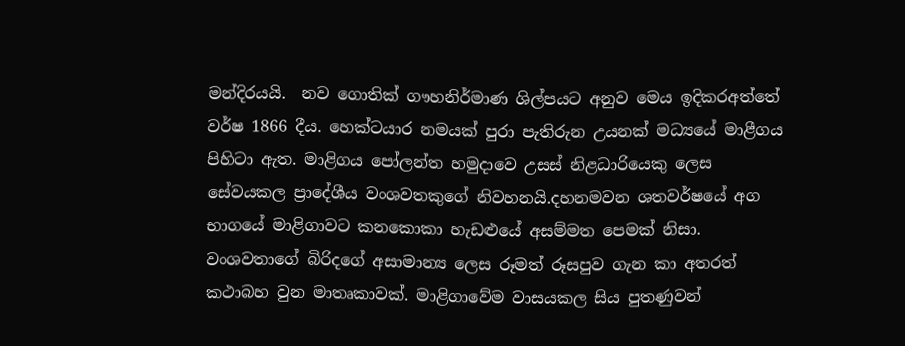මන්දිරයයි.  නව ගොතික් ගෟහනිර්මාණ ශිල්පයට අනුව මෙය ඉදිකරඅත්තේ වර්ෂ 1866 දීය. හෙක්ටයාර නමයක් පුරා පැතිරුන උයනක් මධ්‍යයේ මාළීගය පිහිටා ඇත. මාළිගය පෝලන්ත හමුදාවෙ උසස් නිළධාරියෙකු ලෙස සේවයකල ප්‍රාදේශීය වංශවතකුගේ නිවහනයි.දහනමවන ශතවර්ෂයේ අග භාගයේ මාළිගාවට කනකොකා හැඩළුයේ අසම්මත පෙමක් නිසා. වංශවතාගේ බිරිදගේ අසාමාන්‍ය ලෙස රූමත් රූසපුව ගැන කා අතරත් කථාබහ වුන මාතෘකාවක්. මාළිගාවේම වාසයකල සිය පුතණුවන්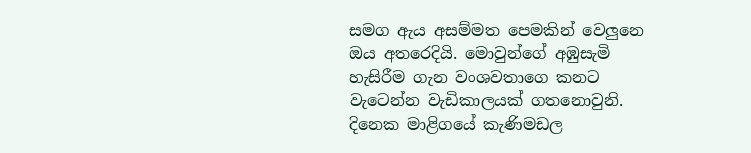සමග ඇය අසම්මත පෙමකින් වෙලුනෙ ඔය අතරෙදියි. මොවුන්ගේ අඹුසැමි හැසිරීම ගැන වංශවතාගෙ කනට වැටෙන්න වැඩිකාලයක් ගතනොවුනි.  දිනෙක මාළිගයේ කැණිමඩල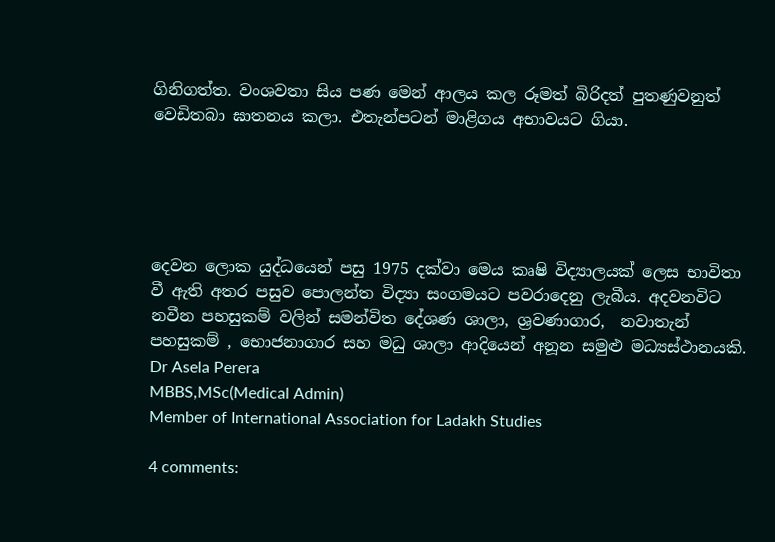ගිනිගත්ත. වංශවතා සිය පණ මෙන් ආලය කල රූමත් බිරිදත් පුතණුවනුත් වෙඩිතබා ඝාතනය කලා. එතැන්පටන් මාළිගය අභාවයට ගියා.





දෙවන ලොක යුද්ධයෙන් පසු 1975 දක්වා මෙය කෘෂි විද්‍යාලයක් ලෙස භාවිතා වී ඇති අතර පසුව පොලන්ත විද්‍යා සංගමයට පවරාදෙනු ලැබීය. අදවනවිට නවීන පහසුකම් වලින් සමන්විත දේශණ ශාලා, ශ්‍රවණාගාර,  නවාතැන් පහසුකම් , භොජනාගාර සහ මධු ශාලා ආදියෙන් අනූන සමුළු මධ්‍යස්ථානයකි.
Dr Asela Perera
MBBS,MSc(Medical Admin)
Member of International Association for Ladakh Studies

4 comments: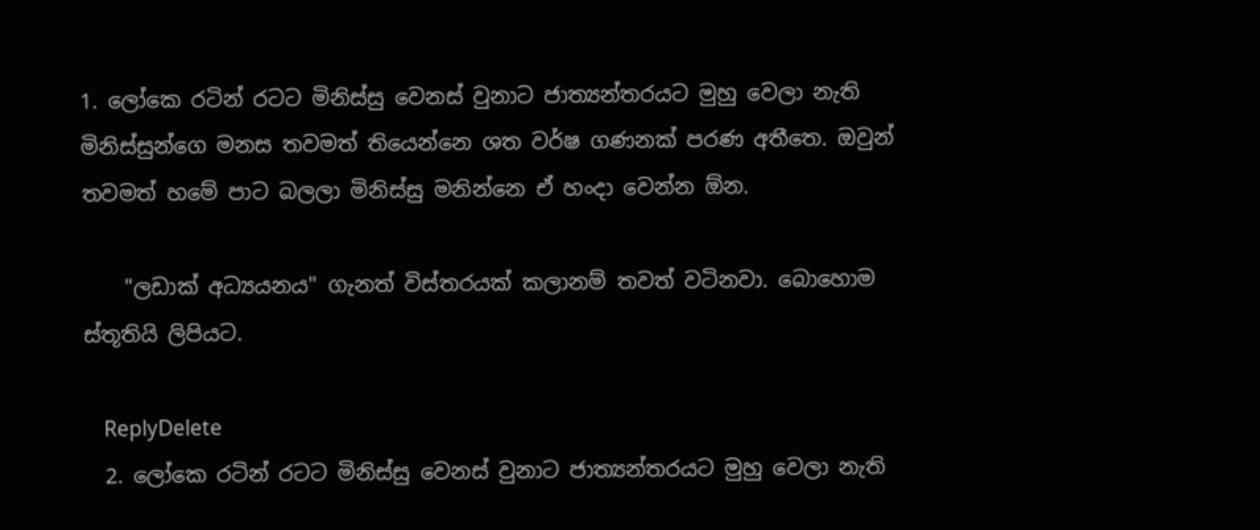1. ලෝකෙ රටින් රටට මිනිස්සු වෙනස් වුනාට ජාත්‍යන්තරයට මුහු වෙලා නැති මිනිස්සුන්ගෙ මනස තවමත් තියෙන්නෙ ශත වර්ෂ ගණනක් පරණ අතීතෙ. ඔවුන් තවමත් හමේ පාට බලලා මිනිස්සු මනින්නෙ ඒ හංදා වෙන්න ඕන.

    "ලඩාක් අධ්‍යයනය" ගැනත් විස්තරයක් කලානම් තවත් වටිනවා. බොහොම ස්තූතියි ලිපියට.

    ReplyDelete
  2. ලෝකෙ රටින් රටට මිනිස්සු වෙනස් වුනාට ජාත්‍යන්තරයට මුහු වෙලා නැති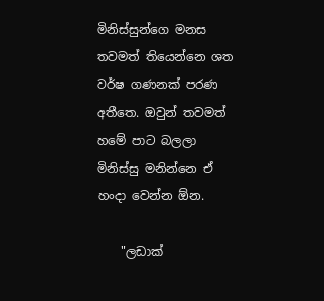මිනිස්සුන්ගෙ මනස තවමත් තියෙන්නෙ ශත වර්ෂ ගණනක් පරණ අතීතෙ. ඔවුන් තවමත් හමේ පාට බලලා මිනිස්සු මනින්නෙ ඒ හංදා වෙන්න ඕන.

    "ලඩාක්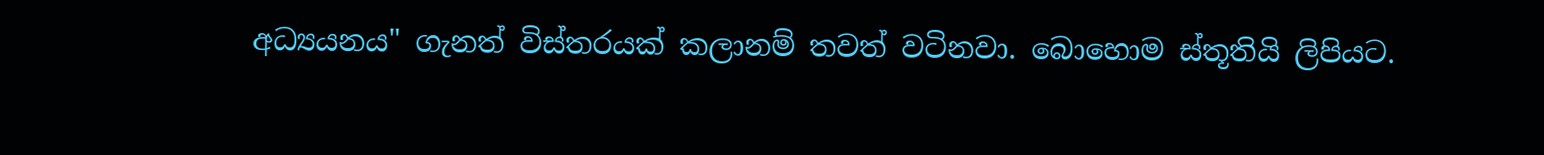අධ්‍යයනය" ගැනත් විස්තරයක් කලානම් තවත් වටිනවා. බොහොම ස්තූතියි ලිපියට.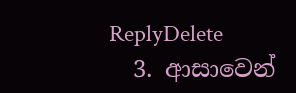ReplyDelete
  3. ආසාවෙන්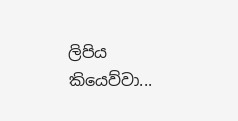ලිපිය කියෙව්වා...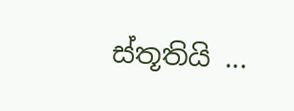ස්තූතියි ...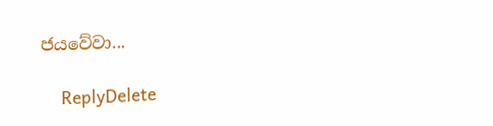ජයවේවා...

    ReplyDelete